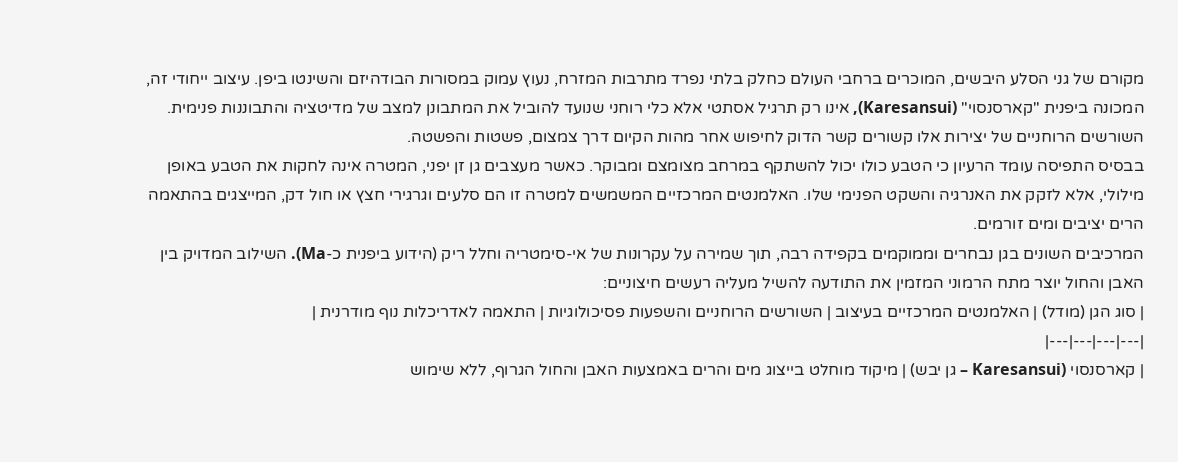מקורם של גני הסלע היבשים, המוכרים ברחבי העולם כחלק בלתי נפרד מתרבות המזרח, נעוץ עמוק במסורות הבודהיזם והשינטו ביפן. עיצוב ייחודי זה, המכונה ביפנית "קארסנסוי" (Karesansui), אינו רק תרגיל אסתטי אלא כלי רוחני שנועד להוביל את המתבונן למצב של מדיטציה והתבוננות פנימית. השורשים הרוחניים של יצירות אלו קשורים קשר הדוק לחיפוש אחר מהות הקיום דרך צמצום, פשטות והפשטה.
בבסיס התפיסה עומד הרעיון כי הטבע כולו יכול להשתקף במרחב מצומצם ומבוקר. כאשר מעצבים גן זן יפני, המטרה אינה לחקות את הטבע באופן מילולי, אלא לזקק את האנרגיה והשקט הפנימי שלו. האלמנטים המרכזיים המשמשים למטרה זו הם סלעים וגרגירי חצץ או חול דק, המייצגים בהתאמה הרים יציבים ומים זורמים.
המרכיבים השונים בגן נבחרים וממוקמים בקפידה רבה, תוך שמירה על עקרונות של אי-סימטריה וחלל ריק (הידוע ביפנית כ-Ma). השילוב המדויק בין האבן והחול יוצר מתח הרמוני המזמין את התודעה להשיל מעליה רעשים חיצוניים:
| סוג הגן (מודל) | האלמנטים המרכזיים בעיצוב | השורשים הרוחניים והשפעות פסיכולוגיות | התאמה לאדריכלות נוף מודרנית |
|---|---|---|---|
| קארסנסוי (Karesansui – גן יבש) | מיקוד מוחלט בייצוג מים והרים באמצעות האבן והחול הגרוף, ללא שימוש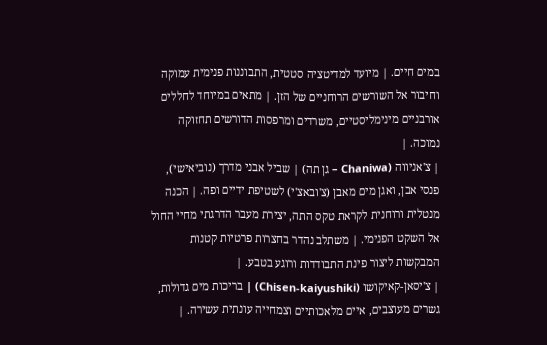במים חיים. | מיועד למדיטציה סטטית, התבוננות פנימית עמוקה וחיבור אל השורשים הרוחניים של הזן. | מתאים במיוחד לחללים אורבניים מינימליסטיים, משרדים ומרפסות הדורשים תחזוקה נמוכה. |
| צ'אניווה (Chaniwa – גן תה) | שביל אבני מדרך (נוביאישי), פנסי אבן, ואגן מים מאבן (צ'ובאצ'י) לשטיפת ידיים ופה. | הכנה מנטלית ורוחנית לקראת טקס התה, יצירת מעבר הדרגתי מחיי החול אל השקט הפנימי. | משתלב נהדר בחצרות פרטיות קטנות המבקשות ליצור פינת התבודדות ורוגע בטבע. |
| צ'יסאן-קאיקושו (Chisen-kaiyushiki) | בריכות מים גדולות, גשרים מעוצבים, איים מלאכותיים וצמחייה עונתית עשירה. |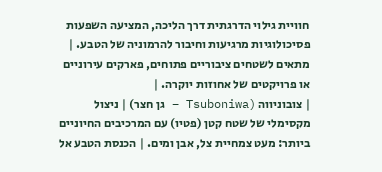חוויית גילוי הדרגתית דרך הליכה, המציעה השפעות פסיכולוגיות מרגיעות וחיבור להרמוניה של הטבע. | מתאים לשטחים ציבוריים פתוחים, פארקים עירוניים או פרויקטים של אחוזות יוקרה. |
| צובוניווה (Tsuboniwa – גן חצר) | ניצול מקסימלי של שטח קטן (פטיו) עם המרכיבים החיוניים ביותר: מעט צמחיית צל, אבן ומים. | הכנסת הטבע אל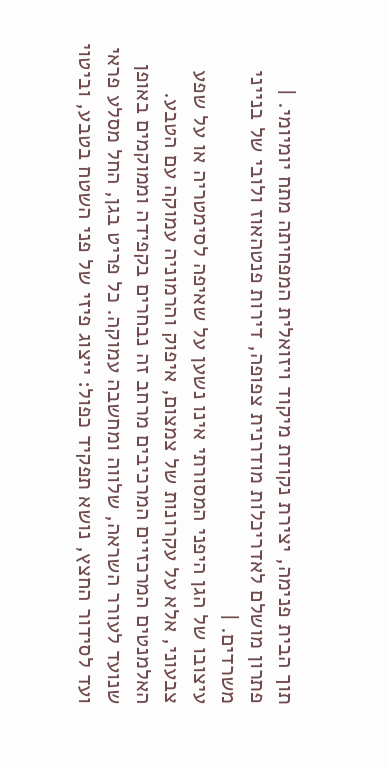תוך הבית פנימה, יצירת נקודת מיקוד ויזואלית המפחיתה מתח יומיומי. | פתרון מושלם לאדריכלות מודרנית צפופה, דירות פנטהאוז ולובי של בנייני משרדים. |
עיצובו של הגן היפני המסורתי אינו נשען על שאיפה לסימטריה או על שפע צבעוני, אלא על עקרונות של צמצום, איפוק והרמוניה עמוקה עם הטבע. האלמנטים המרכזיים המרכיבים מרחב זה נבחרים בקפידה וממוקמים באופן שנועד לעורר השראה, שלווה ומחשבה עמוקה. כל פריט בגן, החל מסלע פראי ועד לסידור החצץ, נושא תפקיד כפול: ייצוג פיזי של פני השטח בטבע, וביטוי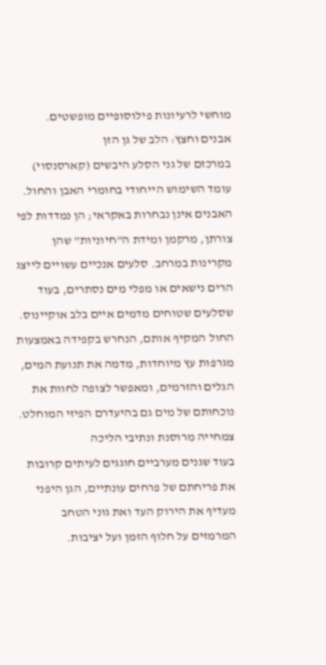מוחשי לרעיונות פילוסופיים מופשטים.
אבנים וחצץ: הלב של גן הזן
במרכזם של גני הסלע היבשים (קארסנסוי) עומד השימוש הייחודי בחומרי האבן והחול. האבנים אינן נבחרות באקראי; הן נמדדות לפי צורתן, מרקמן ומידת ה"חיוניות" שהן מקרינות במרחב. סלעים אנכיים עשויים לייצג הרים נישאים או מפלי מים נסתרים, בעוד שסלעים שטוחים מדמים איים בלב אוקיינוס. החול המקיף אותם, הנחרש בקפידה באמצעות מגרפות עץ מיוחדות, מדמה את תנועת המים, הגלים והזרמים, ומאפשר לצופה לחוות את נוכחותם של מים גם בהיעדרם הפיזי המוחלט.
צמחייה מרוסנת ונתיבי הליכה
בעוד שגנים מערביים חוגגים לעיתים קרובות את פריחתם של פרחים עונתיים, הגן היפני מעדיף את הירוק העד ואת גוני הטחב המרמזים על חלוף הזמן ועל יציבות.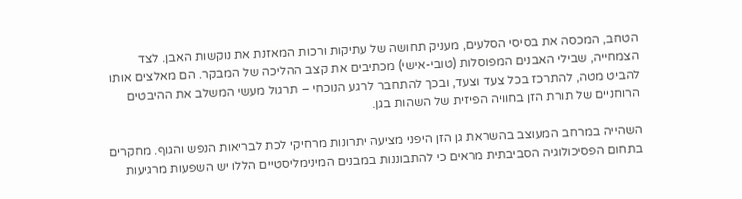הטחב, המכסה את בסיסי הסלעים, מעניק תחושה של עתיקות ורכות המאזנת את נוקשות האבן. לצד הצמחייה, שבילי האבנים המפוסלות (טובי-אישי) מכתיבים את קצב ההליכה של המבקר. הם מאלצים אותו להביט מטה, להתרכז בכל צעד וצעד, ובכך להתחבר לרגע הנוכחי – תרגול מעשי המשלב את ההיבטים הרוחניים של תורת הזן בחוויה הפיזית של השהות בגן.

השהייה במרחב המעוצב בהשראת גן הזן היפני מציעה יתרונות מרחיקי לכת לבריאות הנפש והגוף. מחקרים בתחום הפסיכולוגיה הסביבתית מראים כי להתבוננות במבנים המינימליסטיים הללו יש השפעות מרגיעות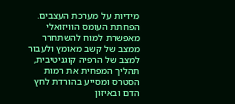מידיות על מערכת העצבים. הפחתת העומס הוויזואלי מאפשרת למוח להשתחרר ממצב של קשב מאומץ ולעבור למצב של הרפיה קוגניטיבית, תהליך המפחית את רמות הסטרס ומסייע בהורדת לחץ הדם ובאיזון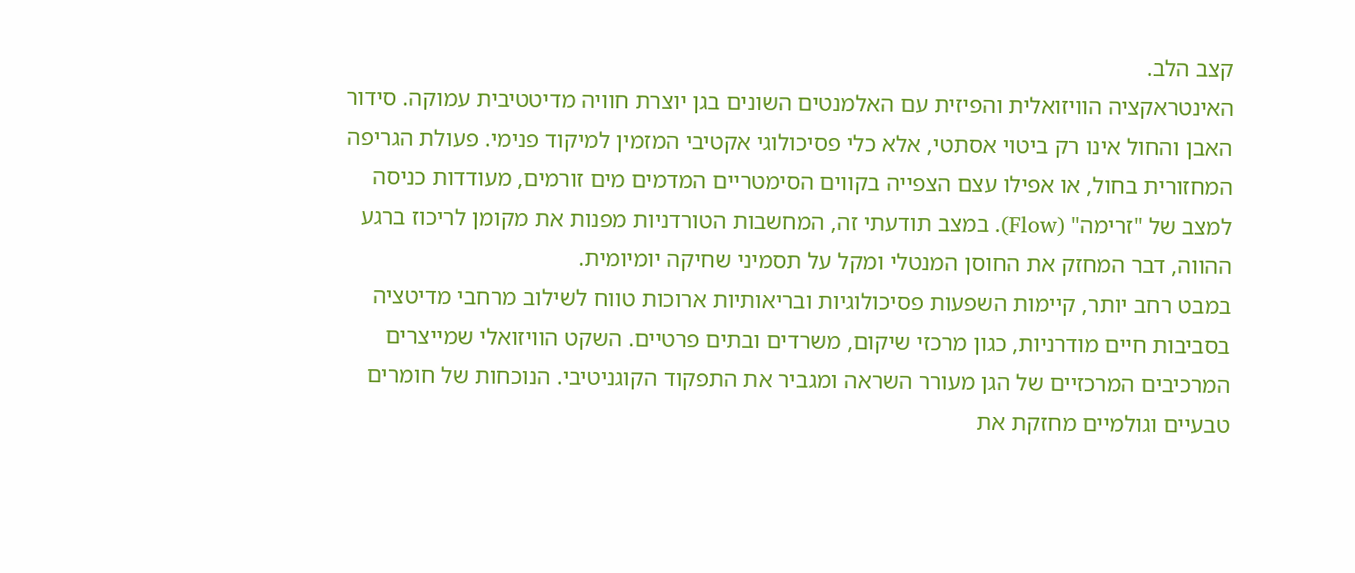קצב הלב.
האינטראקציה הוויזואלית והפיזית עם האלמנטים השונים בגן יוצרת חוויה מדיטטיבית עמוקה. סידור האבן והחול אינו רק ביטוי אסתטי, אלא כלי פסיכולוגי אקטיבי המזמין למיקוד פנימי. פעולת הגריפה המחזורית בחול, או אפילו עצם הצפייה בקווים הסימטריים המדמים מים זורמים, מעודדות כניסה למצב של "זרימה" (Flow). במצב תודעתי זה, המחשבות הטורדניות מפנות את מקומן לריכוז ברגע ההווה, דבר המחזק את החוסן המנטלי ומקל על תסמיני שחיקה יומיומית.
במבט רחב יותר, קיימות השפעות פסיכולוגיות ובריאותיות ארוכות טווח לשילוב מרחבי מדיטציה בסביבות חיים מודרניות, כגון מרכזי שיקום, משרדים ובתים פרטיים. השקט הוויזואלי שמייצרים המרכיבים המרכזיים של הגן מעורר השראה ומגביר את התפקוד הקוגניטיבי. הנוכחות של חומרים טבעיים וגולמיים מחזקת את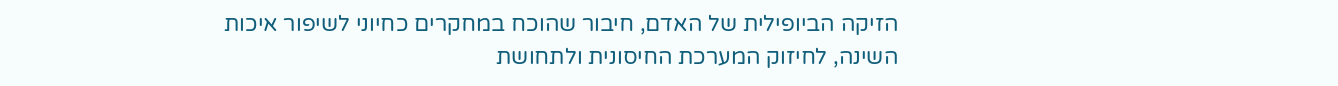הזיקה הביופילית של האדם, חיבור שהוכח במחקרים כחיוני לשיפור איכות השינה, לחיזוק המערכת החיסונית ולתחושת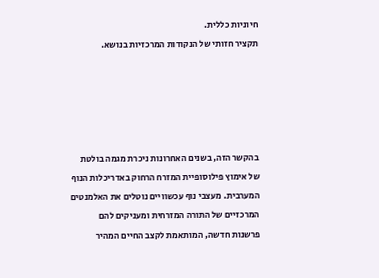חיוניות כללית.
תקציר חזותי של הנקודות המרכזיות בנושא.





בהקשר הזה, בשנים האחרונות ניכרת מגמה בולטת של אימוץ פילוסופיית המזרח הרחוק באדריכלות הנוף המערבית. מעצבי נוף עכשוויים נוטלים את האלמנטים המרכזיים של התורה המזרחית ומעניקים להם פרשנות חדשה, המותאמת לקצב החיים המהיר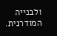ולבנייה המודרנית.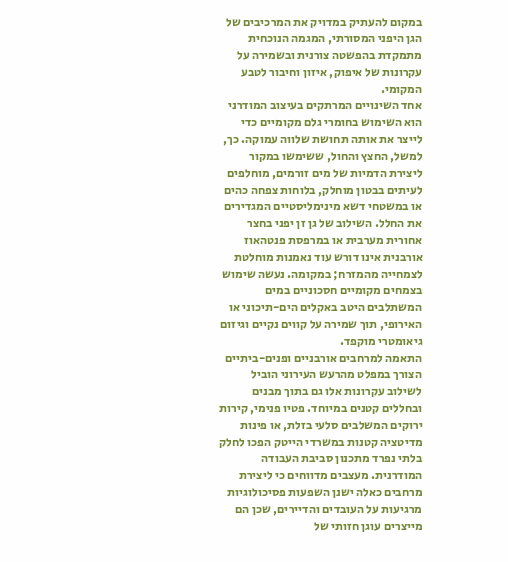במקום להעתיק במדויק את המרכיבים של הגן היפני המסורתי, המגמה הנוכחית מתמקדת בהפשטה צורנית ובשמירה על עקרונות של איפוק, איזון וחיבור לטבע המקומי.
אחד השינויים המרתקים בעיצוב המודרני הוא השימוש בחומרי גלם מקומיים כדי לייצר את אותה תחושת שלווה עמוקה. כך, למשל, החצץ והחול, ששימשו במקור ליצירת הדמיות של מים זורמים, מוחלפים לעיתים בבטון מוחלק, בלוחות צפחה כהים או במשטחי דשא מינימליסטיים המגדירים את החלל. השילוב של גן זן יפני בחצר אחורית מערבית או במרפסת פנטהאוז אורבנית אינו דורש עוד נאמנות מוחלטת לצמחייה מהמזרח; במקומה. נעשה שימוש בצמחים מקומיים חסכוניים במים המשתלבים היטב באקלים הים-תיכוני או האירופי, תוך שמירה על קווים נקיים וגיזום גיאומטרי מוקפד.
התאמה למרחבים אורבניים ופנים-ביתיים
הצורך במפלט מהרעש העירוני הוביל לשילוב עקרונות אלו גם בתוך מבנים ובחללים קטנים במיוחד. פטיו פנימי, קירות ירוקים המשלבים סלעי בזלת, או פינות מדיטציה קטנות במשרדי הייטק הפכו לחלק בלתי נפרד מתכנון סביבת העבודה המודרנית. מעצבים מדווחים כי ליצירת מרחבים כאלה ישנן השפעות פסיכולוגיות מרגיעות על העובדים והדיירים, שכן הם מייצרים עוגן חזותי של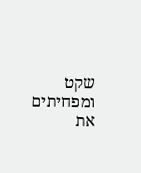שקט ומפחיתים את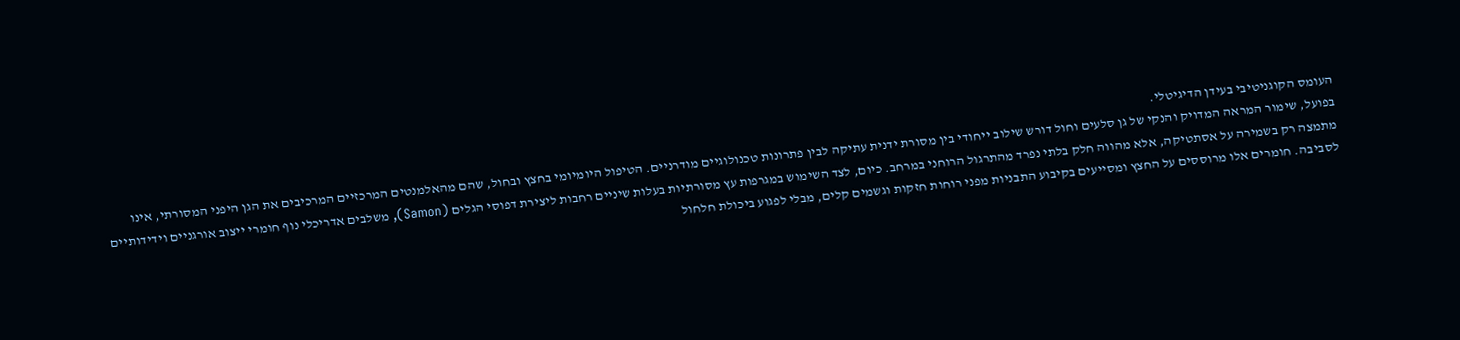העומס הקוגניטיבי בעידן הדיגיטלי.
בפועל, שימור המראה המדויק והנקי של גן סלעים וחול דורש שילוב ייחודי בין מסורת ידנית עתיקה לבין פתרונות טכנולוגיים מודרניים. הטיפול היומיומי בחצץ ובחול, שהם מהאלמנטים המרכזיים המרכיבים את הגן היפני המסורתי, אינו מתמצה רק בשמירה על אסתטיקה, אלא מהווה חלק בלתי נפרד מהתרגול הרוחני במרחב. כיום, לצד השימוש במגרפות עץ מסורתיות בעלות שיניים רחבות ליצירת דפוסי הגלים (Samon), משלבים אדריכלי נוף חומרי ייצוב אורגניים וידידותיים לסביבה. חומרים אלו מרוססים על החצץ ומסייעים בקיבוע התבניות מפני רוחות חזקות וגשמים קלים, מבלי לפגוע ביכולת חלחול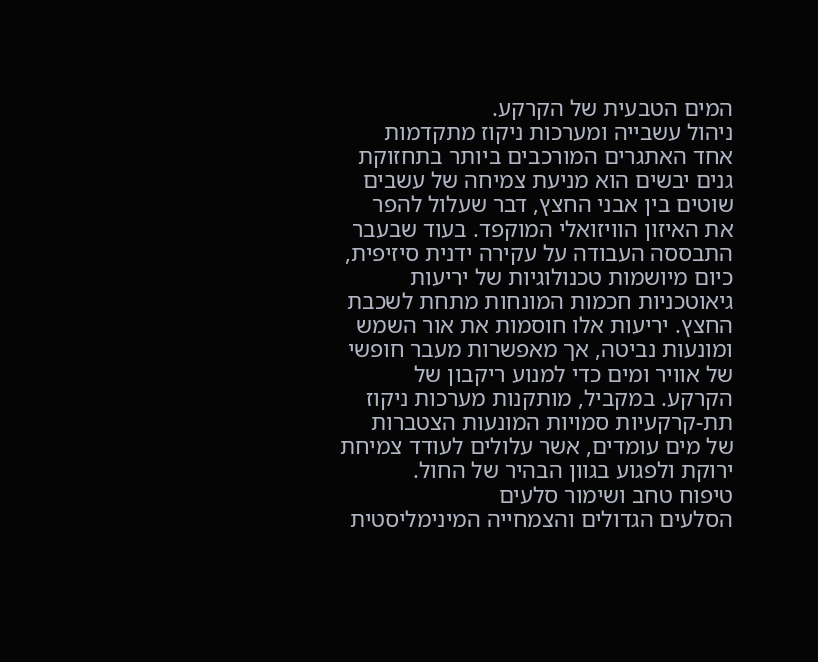המים הטבעית של הקרקע.
ניהול עשבייה ומערכות ניקוז מתקדמות
אחד האתגרים המורכבים ביותר בתחזוקת גנים יבשים הוא מניעת צמיחה של עשבים שוטים בין אבני החצץ, דבר שעלול להפר את האיזון הוויזואלי המוקפד. בעוד שבעבר התבססה העבודה על עקירה ידנית סיזיפית, כיום מיושמות טכנולוגיות של יריעות גיאוטכניות חכמות המונחות מתחת לשכבת החצץ. יריעות אלו חוסמות את אור השמש ומונעות נביטה, אך מאפשרות מעבר חופשי של אוויר ומים כדי למנוע ריקבון של הקרקע. במקביל, מותקנות מערכות ניקוז תת-קרקעיות סמויות המונעות הצטברות של מים עומדים, אשר עלולים לעודד צמיחת ירוקת ולפגוע בגוון הבהיר של החול.
טיפוח טחב ושימור סלעים
הסלעים הגדולים והצמחייה המינימליסטית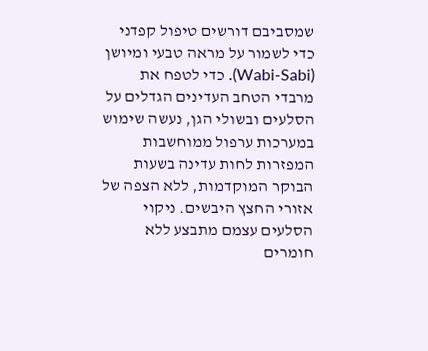שמסביבם דורשים טיפול קפדני כדי לשמור על מראה טבעי ומיושן (Wabi-Sabi). כדי לטפח את מרבדי הטחב העדינים הגדלים על הסלעים ובשולי הגן, נעשה שימוש במערכות ערפול ממוחשבות המפזרות לחות עדינה בשעות הבוקר המוקדמות, ללא הצפה של אזורי החצץ היבשים. ניקוי הסלעים עצמם מתבצע ללא חומרים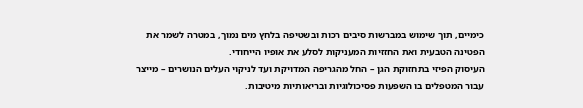כימיים, תוך שימוש במברשות סיבים רכות ובשטיפה בלחץ מים נמוך, במטרה לשמר את הפטינה הטבעית ואת החזזיות המעניקות לסלע את אופיו הייחודי.
העיסוק הפיזי בתחזוקת הגן – החל מהגריפה המדויקת ועד לניקוי העלים הנושרים – מייצר עבור המטפלים בו השפעות פסיכולוגיות ובריאותיות מיטיבות.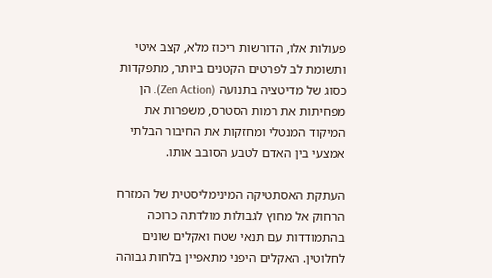פעולות אלו, הדורשות ריכוז מלא, קצב איטי ותשומת לב לפרטים הקטנים ביותר, מתפקדות כסוג של מדיטציה בתנועה (Zen Action). הן מפחיתות את רמות הסטרס, משפרות את המיקוד המנטלי ומחזקות את החיבור הבלתי אמצעי בין האדם לטבע הסובב אותו.

העתקת האסתטיקה המינימליסטית של המזרח הרחוק אל מחוץ לגבולות מולדתה כרוכה בהתמודדות עם תנאי שטח ואקלים שונים לחלוטין. האקלים היפני מתאפיין בלחות גבוהה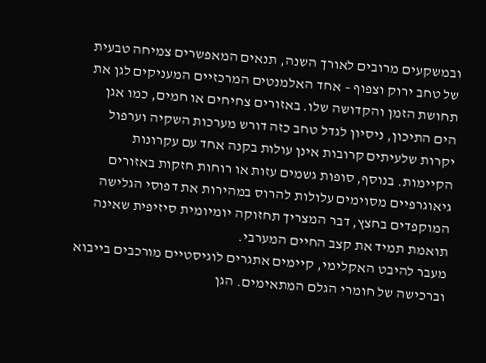ובמשקעים מרובים לאורך השנה, תנאים המאפשרים צמיחה טבעית של טחב ירוק וצפוף – אחד האלמנטים המרכזיים המעניקים לגן את תחושת הזמן והקדושה שלו. באזורים צחיחים או חמים, כמו אגן הים התיכון, ניסיון לגדל טחב כזה דורש מערכות השקיה וערפול יקרות שלעיתים קרובות אינן עולות בקנה אחד עם עקרונות הקיימות. בנוסף, סופות גשמים עזות או רוחות חזקות באזורים גיאוגרפיים מסוימים עלולות להרוס במהירות את דפוסי הגלישה המוקפדים בחצץ, דבר המצריך תחזוקה יומיומית סיזיפית שאינה תואמת תמיד את קצב החיים המערבי.
מעבר להיבט האקלימי, קיימים אתגרים לוגיסטיים מורכבים בייבוא וברכישה של חומרי הגלם המתאימים. הגן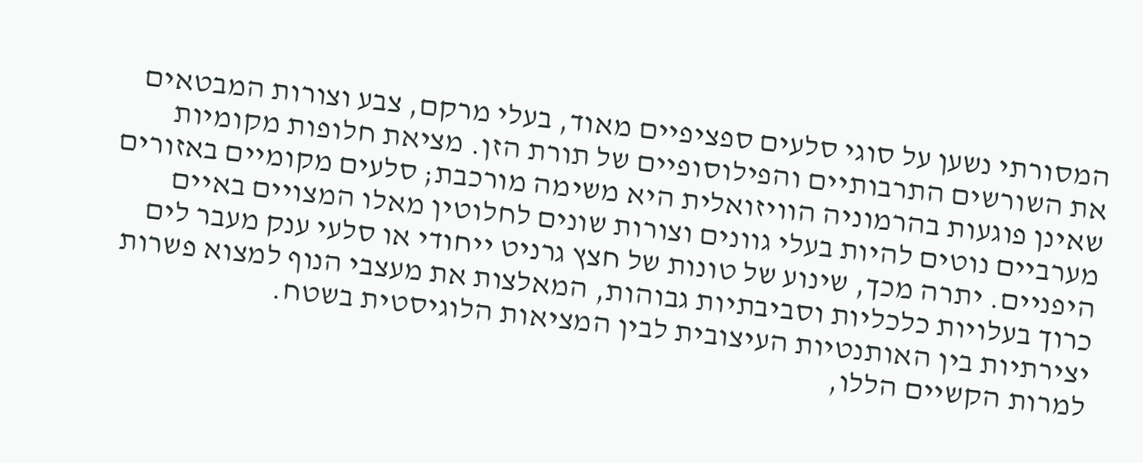המסורתי נשען על סוגי סלעים ספציפיים מאוד, בעלי מרקם, צבע וצורות המבטאים את השורשים התרבותיים והפילוסופיים של תורת הזן. מציאת חלופות מקומיות שאינן פוגעות בהרמוניה הוויזואלית היא משימה מורכבת; סלעים מקומיים באזורים מערביים נוטים להיות בעלי גוונים וצורות שונים לחלוטין מאלו המצויים באיים היפניים. יתרה מכך, שינוע של טונות של חצץ גרניט ייחודי או סלעי ענק מעבר לים כרוך בעלויות כלכליות וסביבתיות גבוהות, המאלצות את מעצבי הנוף למצוא פשרות יצירתיות בין האותנטיות העיצובית לבין המציאות הלוגיסטית בשטח.
למרות הקשיים הללו,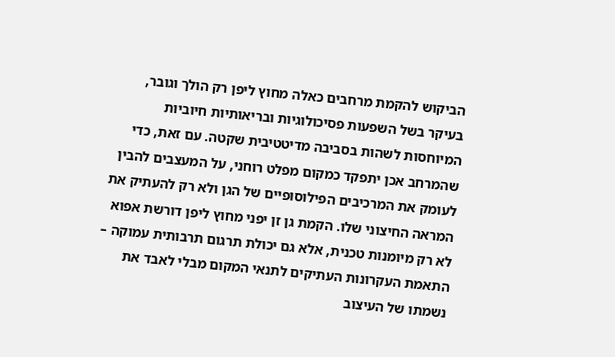הביקוש להקמת מרחבים כאלה מחוץ ליפן רק הולך וגובר, בעיקר בשל השפעות פסיכולוגיות ובריאותיות חיוביות המיוחסות לשהות בסביבה מדיטטיבית שקטה. עם זאת, כדי שהמרחב אכן יתפקד כמקום מפלט רוחני, על המעצבים להבין לעומק את המרכיבים הפילוסופיים של הגן ולא רק להעתיק את המראה החיצוני שלו. הקמת גן זן יפני מחוץ ליפן דורשת אפוא לא רק מיומנות טכנית, אלא גם יכולת תרגום תרבותית עמוקה – התאמת העקרונות העתיקים לתנאי המקום מבלי לאבד את נשמתו של העיצוב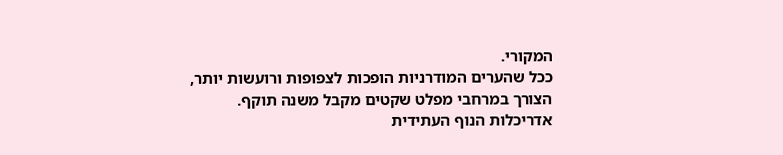המקורי.
ככל שהערים המודרניות הופכות לצפופות ורועשות יותר, הצורך במרחבי מפלט שקטים מקבל משנה תוקף. אדריכלות הנוף העתידית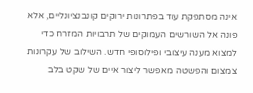אינה מסתפקת עוד בפתרונות ירוקים קונבנציונליים, אלא פונה אל השורשים העמוקים של תרבויות המזרח כדי למצוא מענה עיצובי ופילוסופי חדש. השילוב של עקרונות צמצום והפשטה מאפשר ליצור איים של שקט בלב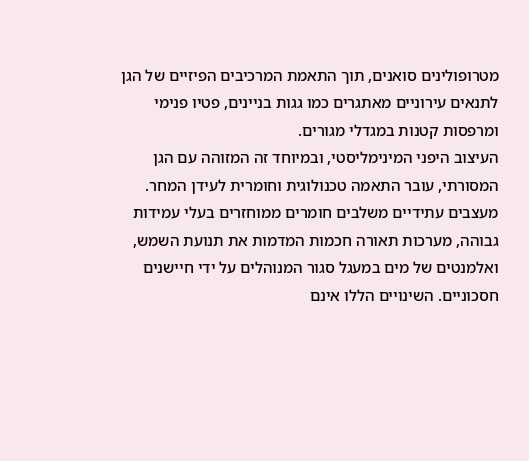מטרופולינים סואנים, תוך התאמת המרכיבים הפיזיים של הגן לתנאים עירוניים מאתגרים כמו גגות בניינים, פטיו פנימי ומרפסות קטנות במגדלי מגורים.
העיצוב היפני המינימליסטי, ובמיוחד זה המזוהה עם הגן המסורתי, עובר התאמה טכנולוגית וחומרית לעידן המחר. מעצבים עתידיים משלבים חומרים ממוחזרים בעלי עמידות גבוהה, מערכות תאורה חכמות המדמות את תנועת השמש, ואלמנטים של מים במעגל סגור המנוהלים על ידי חיישנים חסכוניים. השינויים הללו אינם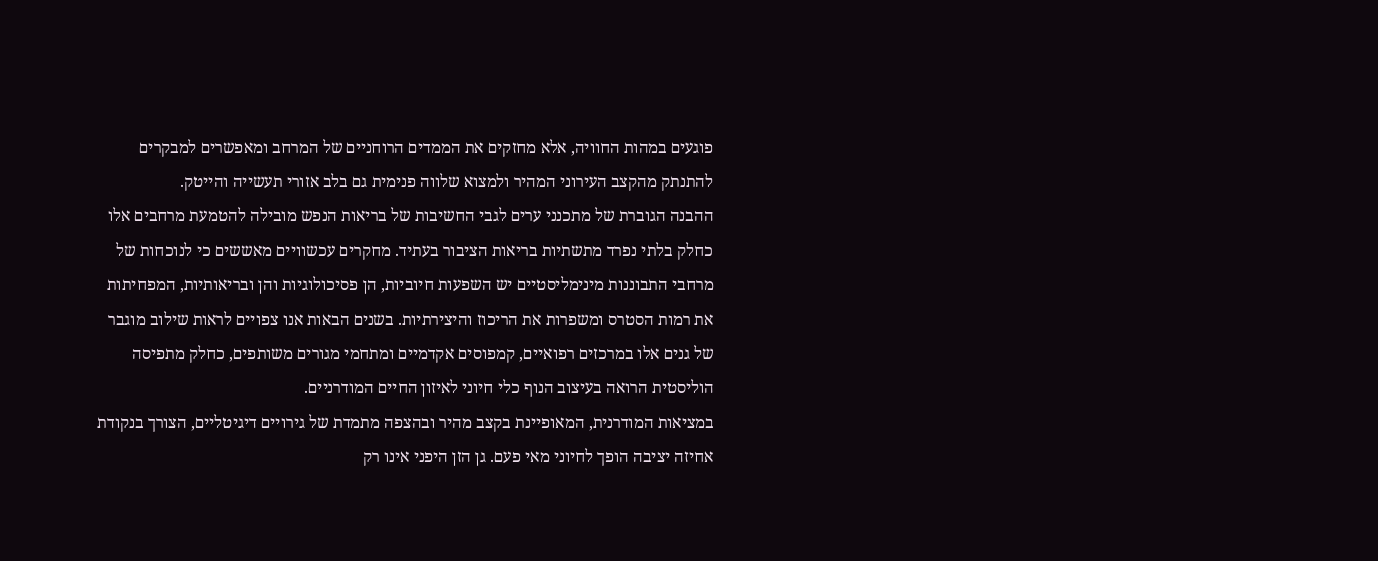פוגעים במהות החוויה, אלא מחזקים את הממדים הרוחניים של המרחב ומאפשרים למבקרים להתנתק מהקצב העירוני המהיר ולמצוא שלווה פנימית גם בלב אזורי תעשייה והייטק.
ההבנה הגוברת של מתכנני ערים לגבי החשיבות של בריאות הנפש מובילה להטמעת מרחבים אלו כחלק בלתי נפרד מתשתיות בריאות הציבור בעתיד. מחקרים עכשוויים מאששים כי לנוכחות של מרחבי התבוננות מינימליסטיים יש השפעות חיוביות, הן פסיכולוגיות והן ובריאותיות, המפחיתות את רמות הסטרס ומשפרות את הריכוז והיצירתיות. בשנים הבאות אנו צפויים לראות שילוב מוגבר של גנים אלו במרכזים רפואיים, קמפוסים אקדמיים ומתחמי מגורים משותפים, כחלק מתפיסה הוליסטית הרואה בעיצוב הנוף כלי חיוני לאיזון החיים המודרניים.
במציאות המודרנית, המאופיינת בקצב מהיר ובהצפה מתמדת של גירויים דיגיטליים, הצורך בנקודת אחיזה יציבה הופך לחיוני מאי פעם. גן הזן היפני אינו רק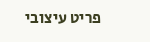פריט עיצובי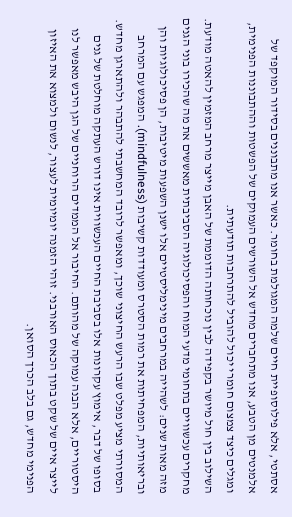אסתטי, אלא פילוסופיית חיים שלמה המגולמת בחומר. כאשר אנו מתבוננים בסידור המוקפד של אלמנטים מן הטבע, אנו מתחברים מחדש אל השורשים העמוקים של הפשטות וההתבוננות הפנימית, ומגלים כיצד צמצום חומרי יכול להוביל להתרחבות תודעתית.
השילוב בין חול מיושר בקפידה לבין נוכחותה הדוממת של האבן מייצר מרחב המזמין להאטה מודעת. מחקרים עכשוויים בתחומי מדעי המוח והפסיכולוגיה הסביבתית מאששים את מה שהכירו בוני הגנים מזה מאות שנים: לשהייה במרחבים מינימליסטיים אלו ישנן השפעות מיטיבות, הן פסיכולוגיות והן ובריאותיות, המפחיתות את רמות הסטרס ומעודדות קשיבות (mindfulness). המפגש עם המרחב המסורתי מציע מפלט שבו הרעש החיצוני שוכך, ומאפשר לרובד המחשבתי להתבהר ולהתארגן מחדש.
בסופו של דבר, אימוץ עקרונות אלו בסביבת החיים העכשווית אינו דורש העתקה מוחלטת של גנים היסטוריים, אלא הבנה עמוקה של מהותם. החיבור אל הממדים הרוחניים של הגן היבש מאפשר לנו לייצר איים של שקט בתוך הכאוס האורבני. זוהי הזמנה יומיומית לעצור, לנשום ולמצוא את האיזון הפנימי מחדש, גם בלב הכרך הסואן.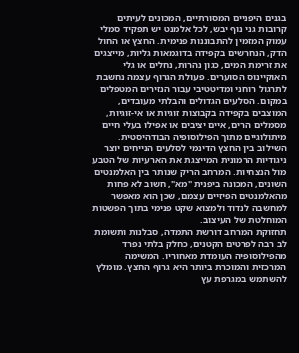בגנים היפניים המסורתיים, המכונים לעיתים קרובות גני נוף יבש, לכל אלמנט יש תפקיד סמלי עמוק המזמין להתבוננות פנימית. החצץ או החול הדק, הנחרשים בקפידה בדוגמאות גליות, מייצגים את זרימת המים, כגון נהרות, נחלים או גלי האוקיינוס הסוערים. פעולת הגרוף עצמה נחשבת לתרגול רוחני ומדיטטיבי עבור הנזירים המטפלים במקום. הסלעים הגדולים והבלתי מעובדים, המוצבים בקפידה בקבוצות זוגיות או אי-זוגיות, מסמלים הרים, איים יציבים או אפילו בעלי חיים מיתולוגיים מתוך הפילוסופיה הבודהיסטית. השילוב בין החצץ הדינמי לסלעים הנייחים יוצר ניגודיות הרמונית המייצגת את הארעיות של הטבע מול הנצחיות. המרחב הריק שנותר בין האלמנטים השונים, המכונה ביפנית "מא", חשוב לא פחות מהאלמנטים הפיזיים עצמם, שכן הוא מאפשר למחשבה לנדוד ולמצוא שקט פנימי בתוך הפשטות המוחלטת של העיצוב.
תחזוקת המרחב דורשת התמדה, סבלנות ותשומת לב רבה לפרטים הקטנים, כחלק בלתי נפרד מהפילוסופיה העומדת מאחוריו. המשימה המרכזית והמוכרת ביותר היא גרוף החצץ. מומלץ להשתמש במגרפת עץ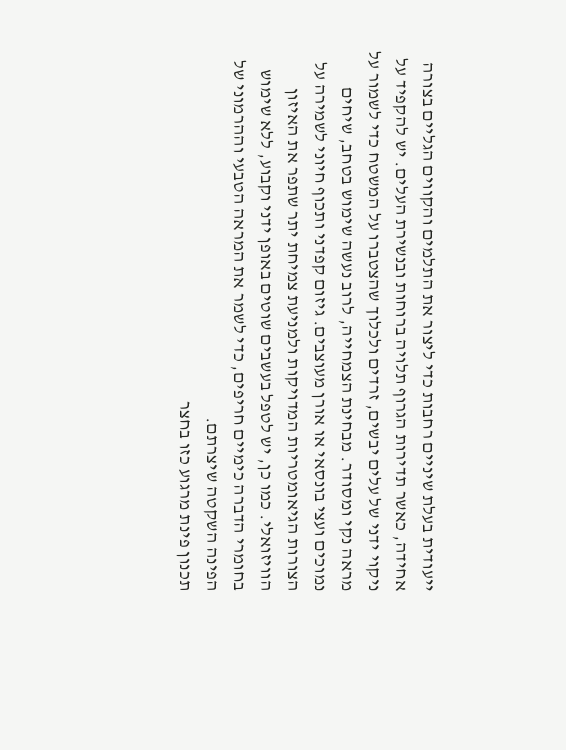ייעודית בעלת שיניים רחבות כדי ליצור את התלמים והקווים הגליים בצורה אחידה, כאשר תדירות הגרוף תלויה ברוחות ובנשירת העלים. יש להקפיד על ניקוי ידני של עלים יבשים, זרדים ולכלוך שהצטברו על המשטח כדי לשמור על מראה נקי ומסודר. מבחינת הצמחייה, לרוב נעשה שימוש בטחב, שיחים נמוכים ועצי בונסאי או אורן מעוצבים. גיזום קפדני ותכוף חיוני לשמירה על הצורות הגיאומטריות המדויקות ולמניעת צמיחת יתר שתפר את האיזון הוויזואלי. כמו כן, יש לטפל בעשבים שוטים באופן ידני וקבוע, ללא שימוש בחומרי הדברה כימיים חריפים, כדי לשמר את המראה הטבעי וההרמוני של הפינה השקטה שיצרתם.
תכנון פינת מרגוע כזו בחצר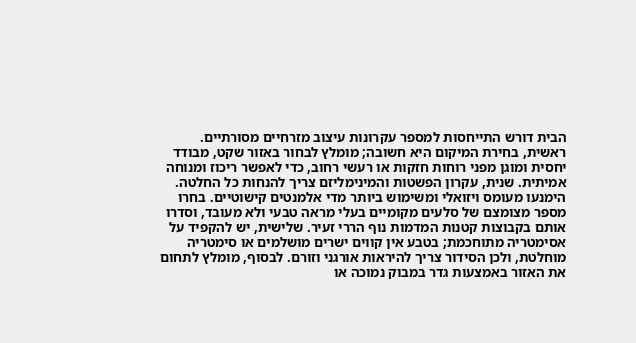הבית דורש התייחסות למספר עקרונות עיצוב מזרחיים מסורתיים. ראשית, בחירת המיקום היא חשובה; מומלץ לבחור באזור שקט, מבודד יחסית ומוגן מפני רוחות חזקות או רעשי רחוב, כדי לאפשר ריכוז ומנוחה אמיתית. שנית, עקרון הפשטות והמינימליזם צריך להנחות כל החלטה. הימנעו מעומס ויזואלי ומשימוש ביותר מדי אלמנטים קישוטיים. בחרו מספר מצומצם של סלעים מקומיים בעלי מראה טבעי ולא מעובד, וסדרו אותם בקבוצות קטנות המדמות נוף הררי זעיר. שלישית, יש להקפיד על אסימטריה מתוחכמת; בטבע אין קווים ישרים מושלמים או סימטריה מוחלטת, ולכן הסידור צריך להיראות אורגני וזורם. לבסוף, מומלץ לתחום את האזור באמצעות גדר במבוק נמוכה או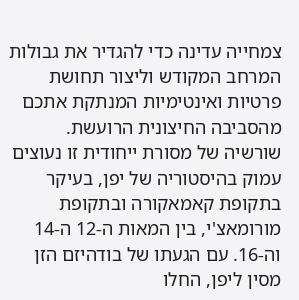צמחייה עדינה כדי להגדיר את גבולות המרחב המקודש וליצור תחושת פרטיות ואינטימיות המנתקת אתכם מהסביבה החיצונית הרועשת.
שורשיה של מסורת ייחודית זו נעוצים עמוק בהיסטוריה של יפן, בעיקר בתקופת קאמאקורה ובתקופת מורומאצ'י, בין המאות ה-12 ה-14 וה-16. עם הגעתו של בודהיזם הזן מסין ליפן, החלו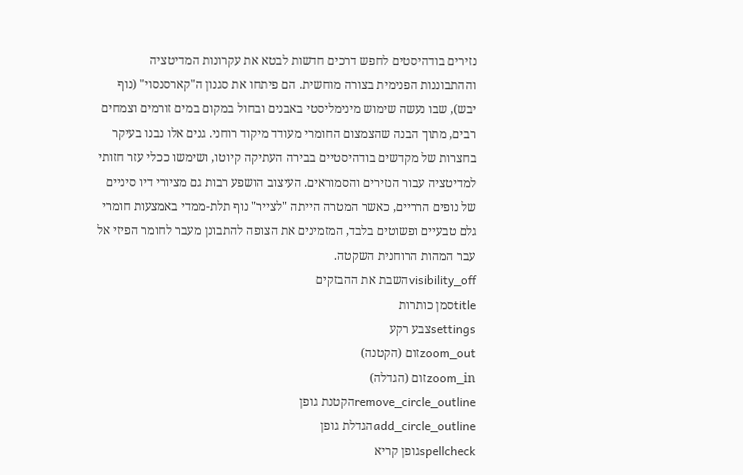נזירים בודהיסטים לחפש דרכים חדשות לבטא את עקרונות המדיטציה וההתבוננות הפנימית בצורה מוחשית. הם פיתחו את סגנון ה"קארסנסוי" (נוף יבש), שבו נעשה שימוש מינימליסטי באבנים ובחול במקום במים זורמים וצמחים רבים, מתוך הבנה שהצמצום החומרי מעודד מיקוד רוחני. גנים אלו נבנו בעיקר בחצרות של מקדשים בודהיסטיים בבירה העתיקה קיוטו, ושימשו ככלי עזר חזותי למדיטציה עבור הנזירים והסמוראים. העיצוב הושפע רבות גם מציורי דיו סיניים של נופים הרריים, כאשר המטרה הייתה "לצייר" נוף תלת-ממדי באמצעות חומרי גלם טבעיים ופשוטים בלבד, המזמינים את הצופה להתבונן מעבר לחומר הפיזי אל עבר המהות הרוחנית השקטה.
visibility_offהשבת את ההבזקים
titleסמן כותרות
settingsצבע רקע
zoom_outזום (הקטנה)
zoom_inזום (הגדלה)
remove_circle_outlineהקטנת גופן
add_circle_outlineהגדלת גופן
spellcheckגופן קריא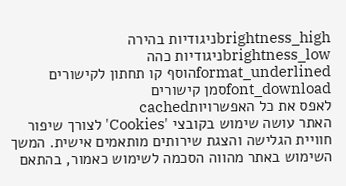brightness_highניגודיות בהירה
brightness_lowניגודיות כהה
format_underlinedהוסף קו תחתון לקישורים
font_downloadסמן קישורים
לאפס את כל האפשרויותcached
האתר עושה שימוש בקובצי 'Cookies' לצורך שיפור חוויית הגלישה והצגת שירותים מותאמים אישית. המשך השימוש באתר מהווה הסכמה לשימוש כאמור, בהתאם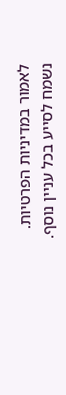לאמור במדיניות הפרטיות. נשמח לסייע בכל עניין נוסף.